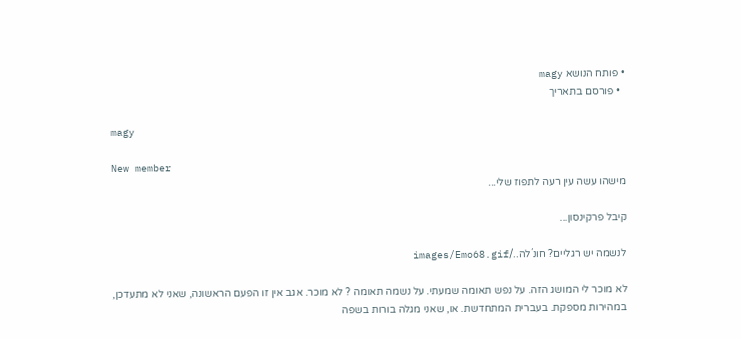• פותח הנושא magy
  • פורסם בתאריך

magy

New member
מישהו עשה עין רעה לתפוז שלי...

קיבל פרקינסון...

לנשמה יש רגליים? חונ´לה../images/Emo68.gif

לא מוכר לי המושג הזה. על נפש תאומה שמעתי. על נשמה תאומה ? לא מוכר. אגב אין זו הפעם הראשונה, שאני לא מתעדכן, במהירות מספקת. בעברית המתחדשת. או, שאני מגלה בורות בשפה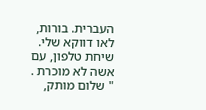העברית. בורות, לאו דווקא שלי. שיחת טלפון, עם אשה לא מוכרת . " שלום מותק,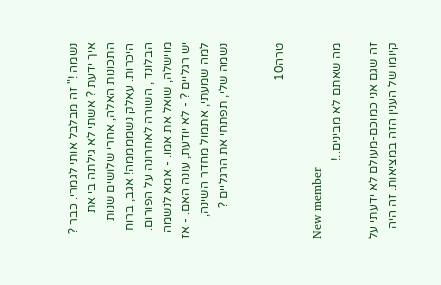נשמה !" זה מבלבל אותי לגמרי. כבר ? איך ידעת ? אשתי לא גילתה בי את התכונות האלה, אחרי שלושים שנות היכרות. עאלק נשממממה! אגב, ברוח הבלונד , השורה לאחרונה על הפורום. מוישלה, שואל את אמו. - אמא לנשמה יש רגליים ? - לא יודעת, עונה האם. - אז למה שמעתי, אתמול מחדר השינה, נשמה שלי, תפתחי את הרגליים ?


טרה10

New member
מה שאתם לא מבינים..!

זה שגם אני כמוכם-מעולם לא ידעתי על קיומו של הענין הזה במציאות. זה היה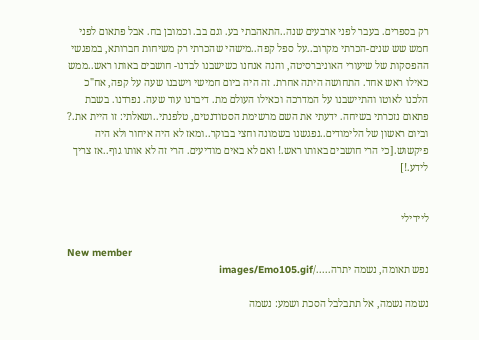רק בספרים. בעבר לפני ארבעים שנה..התאהבתי בע. וגם בב. וכמובן בח. אבל פתאום לפני חמש שש שנים-הכרתי מקרוב..על ספל קפה..מישהי שהכרתי רק משיחות חברותא, במפגשי ההפסקות של שיעורי האוניברסיטה, והנה אנחנו כשישבנו לבדנו- חושבים באותו ראש..ממש כאילו ראש אחד. התחושה היתה אחרת. זה היה ביום חמישי וישבנו שעה על קפה, אח"כ הלכנו לאוטו והתיישבנו על המדרכה וכאילו העולם מת. דיברנו עוד שעה. נפרדנו. בשבת פתאום נזכרתי בשיחה. ידעתי את השם מרשימת הסטודנטים, טלפנתי..ושאלתי: זו היית את.? וביום ראשון של הלימודים..נפגשנו בשמונה וחצי בבוקר..ומאז לא היה איחור ולא היה פיקשוש.[כי הרי חושבים באותו ראש.! ואם לא באים מודיעים. הרי זה לא אותו גוף..אז צריך לידע.!]


ליידילי

New member
נפש תאומה, נשמה יתרה...../images/Emo105.gif

נשמה נשמה, אל תתבלבל הסכת ושמע: נשמה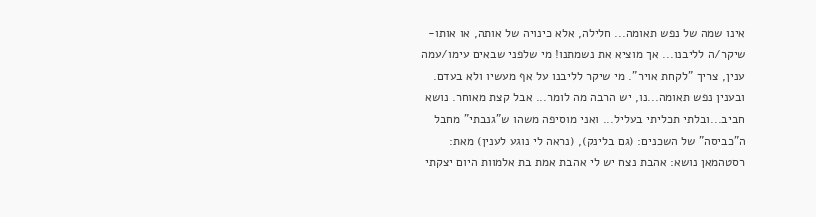אינו שמה של נפש תאומה... חלילה, אלא כינויה של אותה, או אותו- שיקר/ה לליבנו... אך מוציא את נשמתנו! מי שלפני שבאים עימו/עמה ענין, צריך "לקחת אויר". מי שיקר לליבנו על אף מעשיו ולא בעדם. ובענין נפש תאומה...נו, יש הרבה מה לומר... אבל קצת מאוחר. נושא חביב...ובלתי תכליתי בעליל... ואני מוסיפה משהו ש"גנבתי" מחבל ה"כביסה" של השכנים: (גם בלינק), (נראה לי נוגע לענין) מאת: רסטהמאן נושא: אהבת נצח יש לי אהבת אמת בת אלמוות היום יצקתי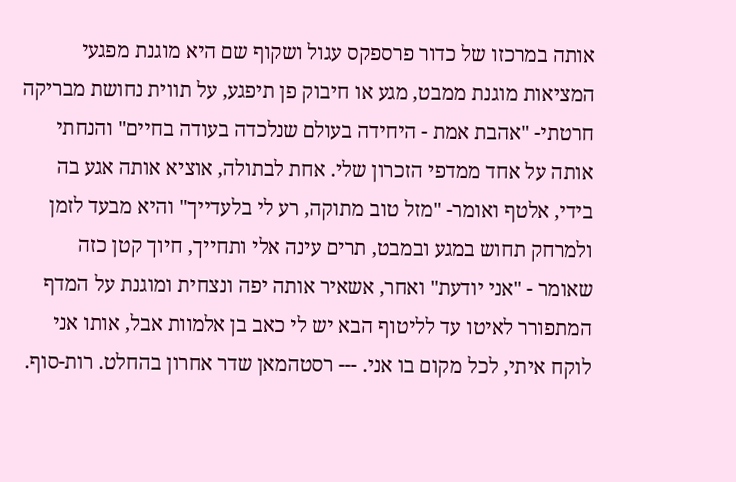אותה במרכזו של כדור פרספקס עגול ושקוף שם היא מוגנת מפגעי המציאות מוגנת ממבט, מגע או חיבוק פן תיפגע, על תווית נחושת מבריקה חרטתי- "אהבת אמת - היחידה בעולם שנלכדה בעודה בחיים" והנחתי אותה על אחד ממדפי הזכרון שלי. אחת לבתולה, אוציא אותה אגע בה בידי, אלטף ואומר- "מזל טוב מתוקה, רע לי בלעדייך" והיא מבעד לזמן ולמרחק תחוש במגע ובמבט, תרים עינה אלי ותחייך, חיוך קטן כזה שאומר - "אני יודעת" ואחר, אשאיר אותה יפה ונצחית ומוגנת על המדף המתפורר לאיטו עד לליטוף הבא יש לי כאב בן אלמוות אבל, אותו אני לוקח איתי, לכל מקום בו אני. --- רסטהמאן שדר אחרון בהחלט. רות-סוף.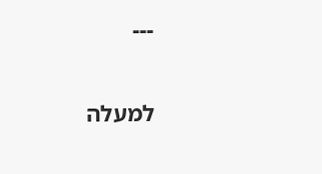---

למעלה